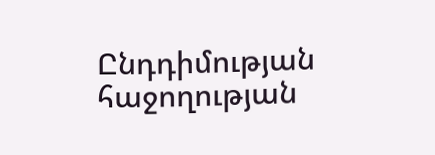Ընդդիմության հաջողության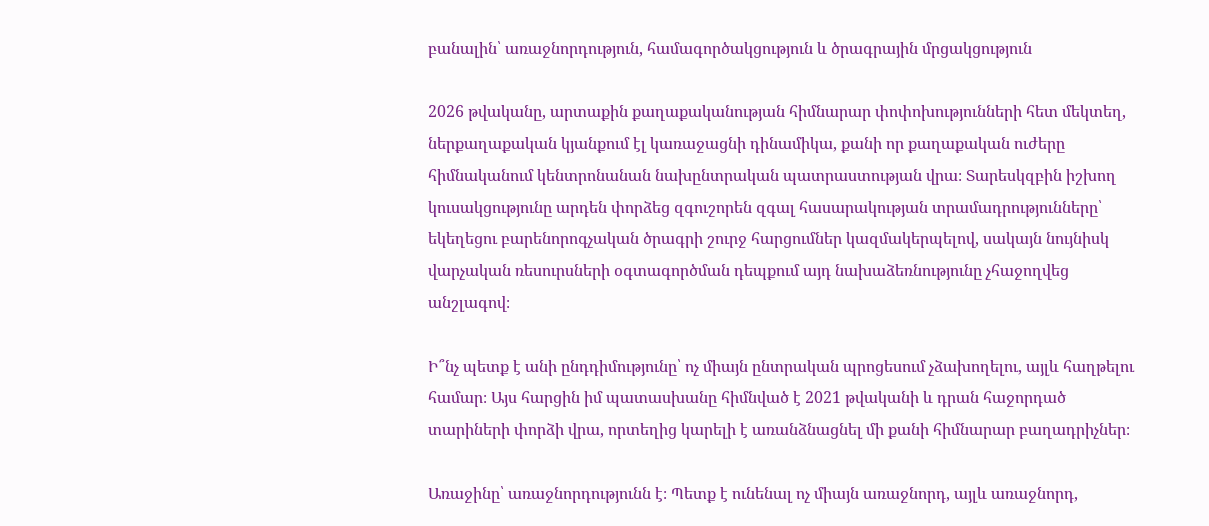բանալին՝ առաջնորդություն, համագործակցություն և ծրագրային մրցակցություն

2026 թվականը, արտաքին քաղաքականության հիմնարար փոփոխությունների հետ մեկտեղ, ներքաղաքական կյանքում էլ կառաջացնի դինամիկա, քանի որ քաղաքական ուժերը հիմնականում կենտրոնանան նախընտրական պատրաստության վրա։ Տարեսկզբին իշխող կուսակցությունը արդեն փորձեց զգուշորեն զգալ հասարակության տրամադրությունները՝ եկեղեցու բարենորոգչական ծրագրի շուրջ հարցումներ կազմակերպելով, սակայն նույնիսկ վարչական ռեսուրսների օգտագործման դեպքում այդ նախաձեռնությունը չհաջողվեց անշլագով։

Ի՞նչ պետք է անի ընդդիմությունը՝ ոչ միայն ընտրական պրոցեսում չձախողելու, այլև հաղթելու համար։ Այս հարցին իմ պատասխանը հիմնված է 2021 թվականի և դրան հաջորդած տարիների փորձի վրա, որտեղից կարելի է առանձնացնել մի քանի հիմնարար բաղադրիչներ։

Առաջինը՝ առաջնորդությունն է։ Պետք է ունենալ ոչ միայն առաջնորդ, այլև առաջնորդ,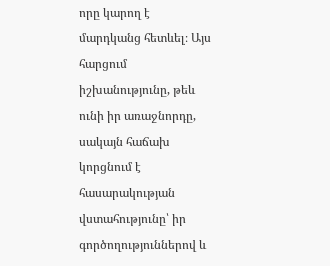որը կարող է մարդկանց հետևել։ Այս հարցում իշխանությունը, թեև ունի իր առաջնորդը, սակայն հաճախ կորցնում է հասարակության վստահությունը՝ իր գործողություններով և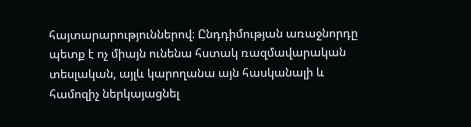հայտարարություններով։ Ընդդիմության առաջնորդը պետք է ոչ միայն ունենա հստակ ռազմավարական տեսլական, այլև կարողանա այն հասկանալի և համոզիչ ներկայացնել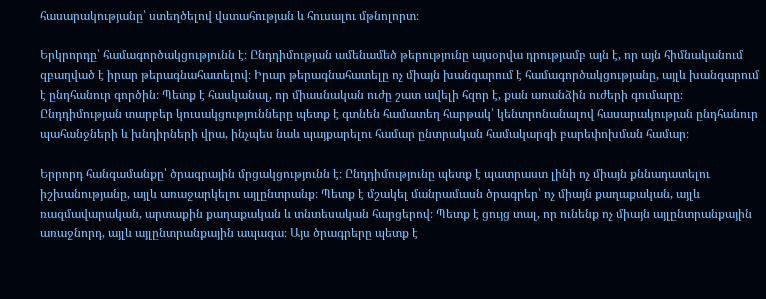հասարակությանը՝ ստեղծելով վստահության և հուսալու մթնոլորտ։

Երկրորդը՝ համագործակցությունն է։ Ընդդիմության ամենամեծ թերությունը այսօրվա դրությամբ այն է, որ այն հիմնականում զբաղված է իրար թերագնահատելով։ Իրար թերագնահատելը ոչ միայն խանգարում է համագործակցությանը, այլև խանգարում է ընդհանուր գործին։ Պետք է հասկանալ, որ միասնական ուժը շատ ավելի հզոր է, քան առանձին ուժերի գումարը։ Ընդդիմության տարբեր կուսակցությունները պետք է գտնեն համատեղ հարթակ՝ կենտրոնանալով հասարակության ընդհանուր պահանջների և խնդիրների վրա, ինչպես նաև պայքարելու համար ընտրական համակարգի բարեփոխման համար։

Երրորդ հանգամանքը՝ ծրագրային մրցակցությունն է։ Ընդդիմությունը պետք է պատրաստ լինի ոչ միայն քննադատելու իշխանությանը, այլև առաջարկելու այլընտրանք։ Պետք է մշակել մանրամասն ծրագրեր՝ ոչ միայն քաղաքական, այլև ռազմավարական, արտաքին քաղաքական և տնտեսական հարցերով։ Պետք է ցույց տալ, որ ունենք ոչ միայն այլընտրանքային առաջնորդ, այլև այլընտրանքային ապագա։ Այս ծրագրերը պետք է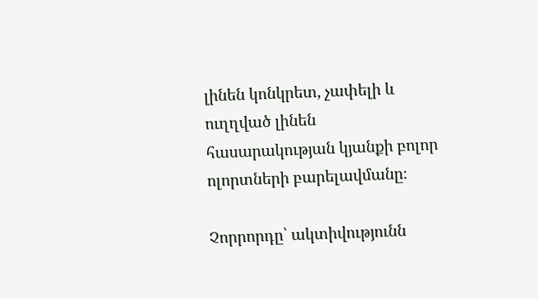լինեն կոնկրետ, չափելի և ուղղված լինեն հասարակության կյանքի բոլոր ոլորտների բարելավմանը։

Չորրորդը՝ ակտիվությունն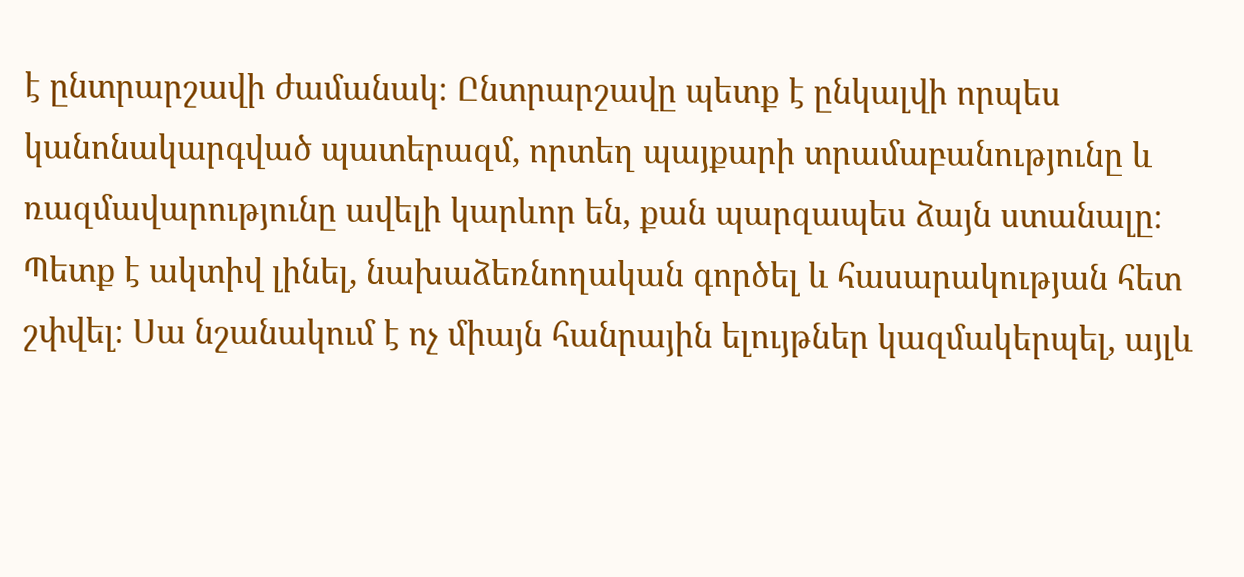է ընտրարշավի ժամանակ։ Ընտրարշավը պետք է ընկալվի որպես կանոնակարգված պատերազմ, որտեղ պայքարի տրամաբանությունը և ռազմավարությունը ավելի կարևոր են, քան պարզապես ձայն ստանալը։ Պետք է ակտիվ լինել, նախաձեռնողական գործել և հասարակության հետ շփվել։ Սա նշանակում է ոչ միայն հանրային ելույթներ կազմակերպել, այլև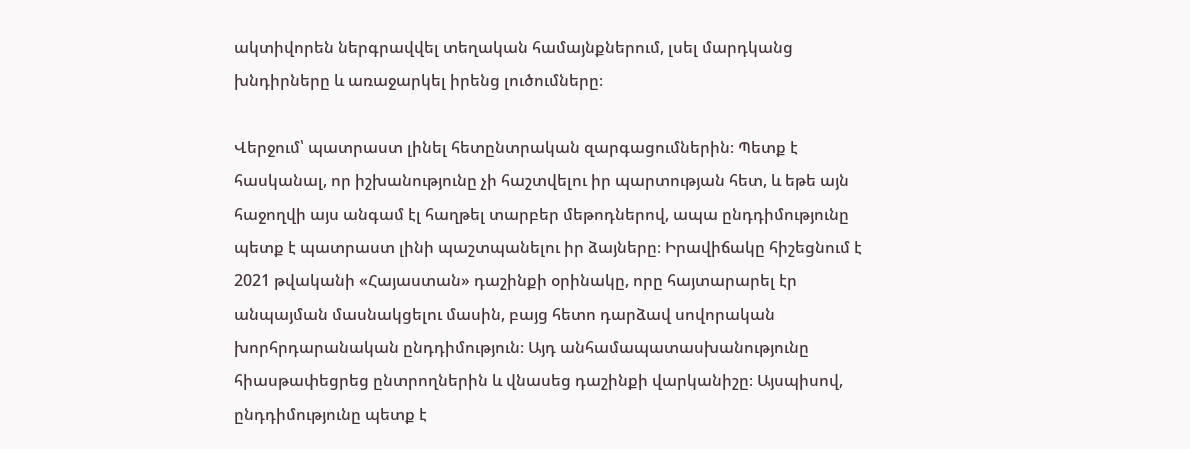ակտիվորեն ներգրավվել տեղական համայնքներում, լսել մարդկանց խնդիրները և առաջարկել իրենց լուծումները։

Վերջում՝ պատրաստ լինել հետընտրական զարգացումներին։ Պետք է հասկանալ, որ իշխանությունը չի հաշտվելու իր պարտության հետ, և եթե այն հաջողվի այս անգամ էլ հաղթել տարբեր մեթոդներով, ապա ընդդիմությունը պետք է պատրաստ լինի պաշտպանելու իր ձայները։ Իրավիճակը հիշեցնում է 2021 թվականի «Հայաստան» դաշինքի օրինակը, որը հայտարարել էր անպայման մասնակցելու մասին, բայց հետո դարձավ սովորական խորհրդարանական ընդդիմություն։ Այդ անհամապատասխանությունը հիասթափեցրեց ընտրողներին և վնասեց դաշինքի վարկանիշը։ Այսպիսով, ընդդիմությունը պետք է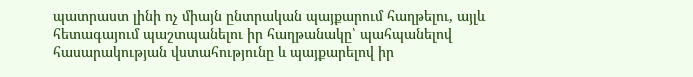պատրաստ լինի ոչ միայն ընտրական պայքարում հաղթելու, այլև հետագայում պաշտպանելու իր հաղթանակը՝ պահպանելով հասարակության վստահությունը և պայքարելով իր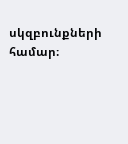սկզբունքների համար։